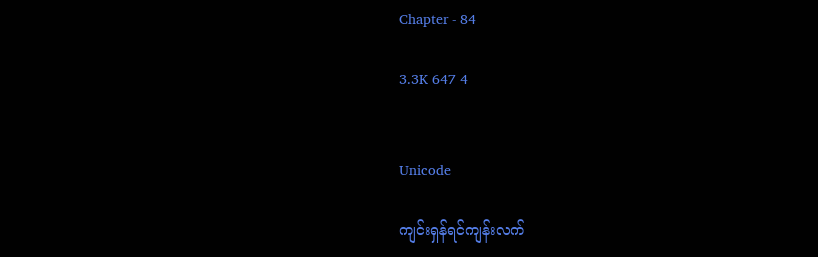Chapter - 84

3.3K 647 4


Unicode

ကျင်းရှန်ရင်ကျန်းလက်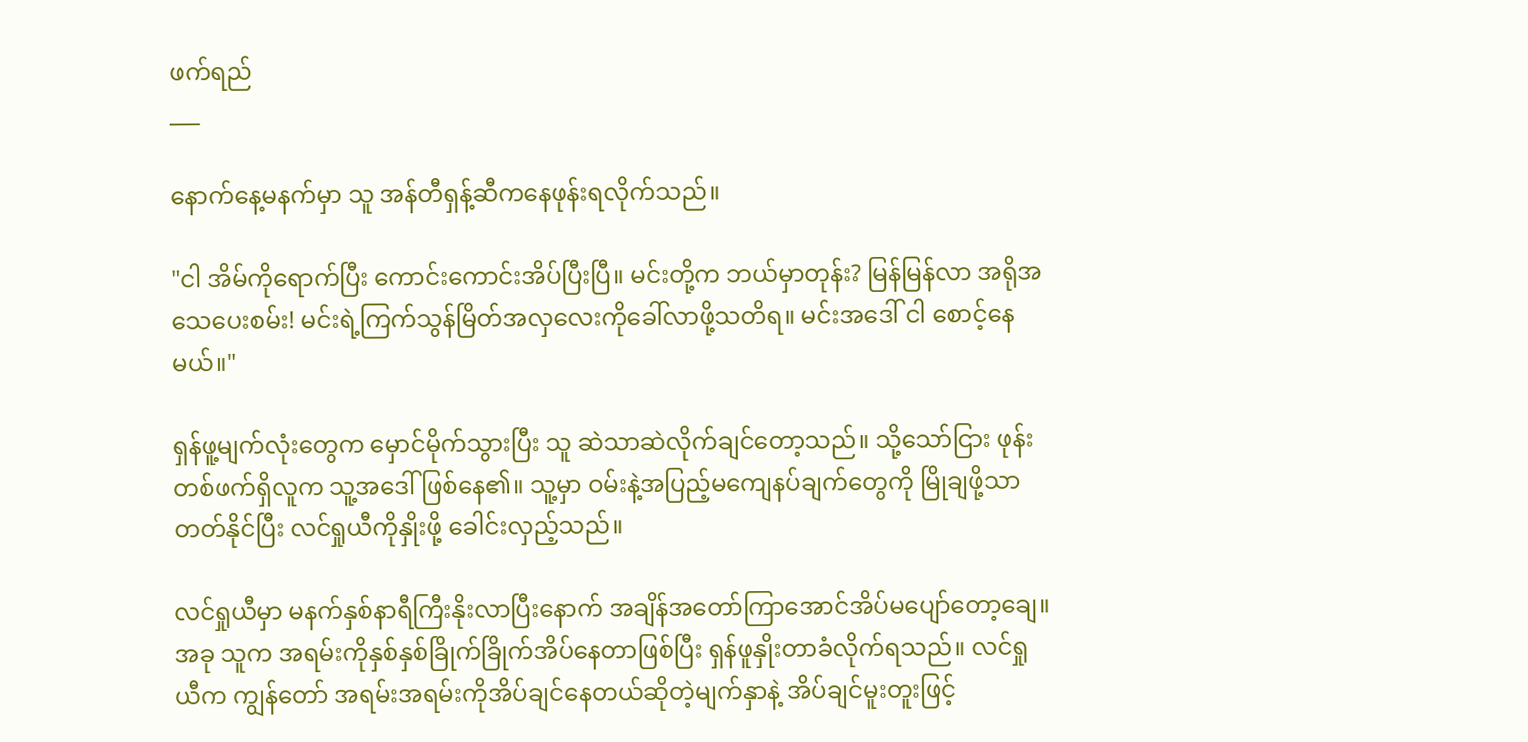ဖက်ရည်
___

နောက်နေ့မနက်မှာ သူ အန်တီရှန့်ဆီကနေဖုန်းရလိုက်သည်။

"ငါ အိမ်ကိုရောက်ပြီး ကောင်းကောင်းအိပ်ပြီးပြီ။ မင်းတို့က ဘယ်မှာတုန်း? မြန်မြန်လာ အရိုအသေပေးစမ်း! မင်းရဲ့ကြက်သွန်မြိတ်အလှလေးကိုခေါ်လာဖို့သတိရ။ မင်းအဒေါ် ငါ စောင့်နေမယ်။"

ရှန်ဖူ့မျက်လုံးတွေက မှောင်မိုက်သွားပြီး သူ ဆဲသာဆဲလိုက်ချင်တော့သည်။ သို့သော်ငြား ဖုန်းတစ်ဖက်ရှိလူက သူ့အဒေါ်ဖြစ်နေ၏။ သူ့မှာ ဝမ်းနဲ့အပြည့်မကျေနပ်ချက်တွေကို မြိုချဖို့သာတတ်နိုင်ပြီး လင်ရှုယီကိုနှိုးဖို့ ခေါင်းလှည့်သည်။

လင်ရှုယီမှာ မနက်နှစ်နာရီကြီးနိုးလာပြီးနောက် အချိန်အတော်ကြာအောင်အိပ်မပျော်တော့ချေ။ အခု သူက အရမ်းကိုနှစ်နှစ်ခြိုက်ခြိုက်အိပ်နေတာဖြစ်ပြီး ရှန်ဖူနှိုးတာခံလိုက်ရသည်။ လင်ရှုယီက ကျွန်တော် အရမ်းအရမ်းကိုအိပ်ချင်နေတယ်ဆိုတဲ့မျက်နှာနဲ့ အိပ်ချင်မူးတူးဖြင့်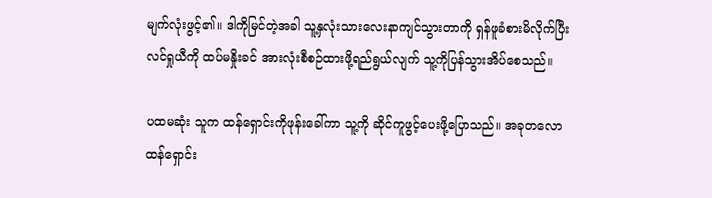မျက်လုံးဖွင့်၏။ ဒါကိုမြင်တဲ့အခါ သူ့နှလုံးသားလေးနာကျင်သွားတာကို ရှန်ဖူခံစားမိလိုက်ပြီး လင်ရှုယီကို ထပ်မနှိုးခင် အားလုံးစီစဉ်ထားဖို့ရည်ရွယ်လျက် သူ့ကိုပြန်သွားအိပ်စေသည်။

ပထမဆုံး သူက ထန်ရှောင်းကိုဖုန်းခေါ်ကာ သူ့ကို ဆိုင်ကူဖွင့်ပေးဖို့ပြောသည်။ အခုတလော ထန်ရှောင်း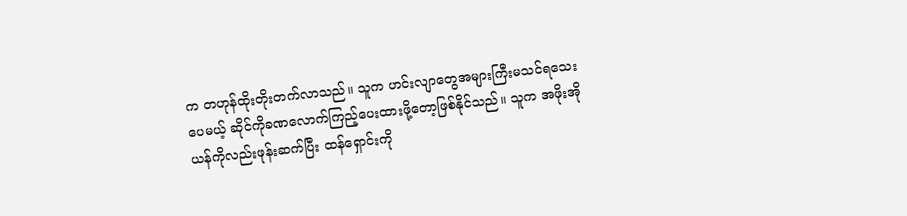က တဟုန်ထိုးတိုးတက်လာသည်။ သူက ဟင်းလျာတွေအများကြီးမသင်ရသေးပေမယ့် ဆိုင်ကိုခဏလောက်ကြည့်ပေးထားဖို့တော့ဖြစ်နိုင်သည်။ သူက အဖိုးအိုယန်ကိုလည်းဖုန်းဆက်ပြီး ထန်ရှောင်းကို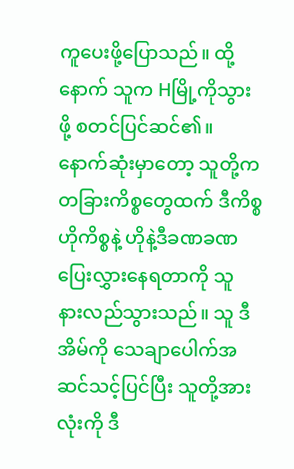ကူပေးဖို့ပြောသည်။ ထို့နောက် သူက Hမြို့ကိုသွားဖို့ စတင်ပြင်ဆင်၏။ နောက်ဆုံးမှာတော့ သူတို့က တခြားကိစ္စတွေထက် ဒီကိစ္စဟိုကိစ္စနဲ့ ဟိုနဲ့ဒီခဏခဏပြေးလွှားနေရတာကို သူ နားလည်သွားသည်။ သူ ဒီအိမ်ကို သေချာပေါက်အဆင်သင့်ပြင်ပြီး သူတို့အားလုံးကို ဒီ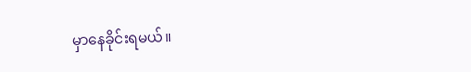မှာနေခိုင်းရမယ်။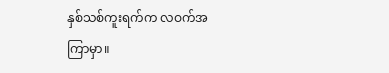နှစ်သစ်ကူးရက်က လဝက်အကြာမှာ။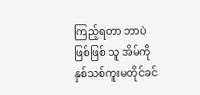ကြည့်ရတာ ဘာပဲဖြစ်ဖြစ် သူ အိမ်ကို နှစ်သစ်ကူးမတိုင်ခင်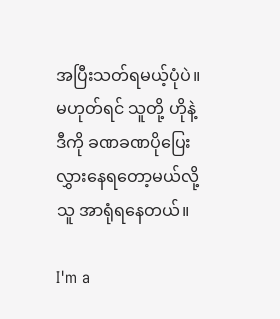အပြီးသတ်ရမယ့်ပုံပဲ။ မဟုတ်ရင် သူတို့ ဟိုနဲ့ဒီကို ခဏခဏပိုပြေးလွှားနေရတော့မယ်လို့ သူ အာရုံရနေတယ်။

I'm a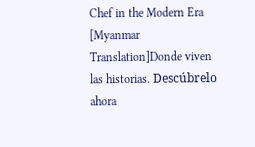Chef in the Modern Era [Myanmar Translation]Donde viven las historias. Descúbrelo ahora